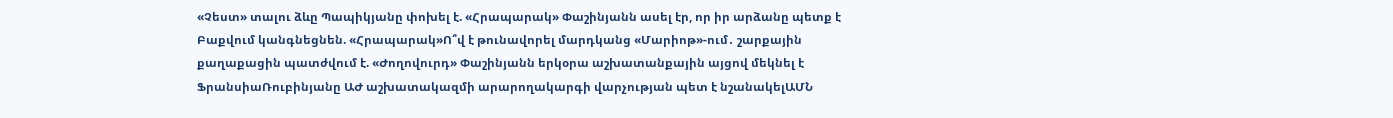«Չեստ» տալու ձևը Պապիկյանը փոխել է. «Հրապարակ» Փաշինյանն ասել էր, որ իր արձանը պետք է Բաքվում կանգնեցնեն. «Հրապարակ»Ո՞վ է թունավորել մարդկանց «Մարիոթ»-ում․ շարքային քաղաքացին պատժվում է. «Ժողովուրդ» Փաշինյանն երկօրա աշխատանքային այցով մեկնել է ՖրանսիաՌուբինյանը ԱԺ աշխատակազմի արարողակարգի վարչության պետ է նշանակելԱՄՆ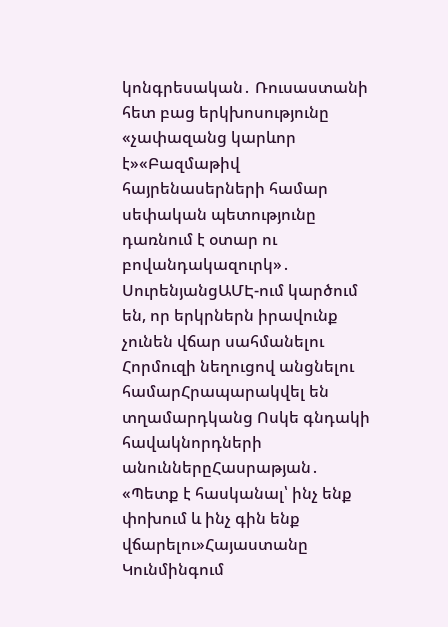կոնգրեսական․ Ռուսաստանի հետ բաց երկխոսությունը «չափազանց կարևոր է»«Բազմաթիվ հայրենասերների համար սեփական պետությունը դառնում է օտար ու բովանդակազուրկ»․ ՍուրենյանցԱՄԷ-ում կարծում են, որ երկրներն իրավունք չունեն վճար սահմանելու Հորմուզի նեղուցով անցնելու համարՀրապարակվել են տղամարդկանց Ոսկե գնդակի հավակնորդների անուններըՀասրաթյան․ «Պետք է հասկանալ՝ ինչ ենք փոխում և ինչ գին ենք վճարելու»Հայաստանը Կունմինգում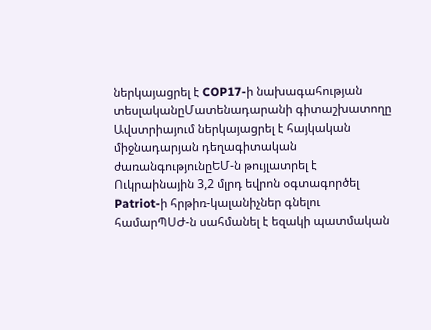ներկայացրել է COP17-ի նախագահության տեսլականըՄատենադարանի գիտաշխատողը Ավստրիայում ներկայացրել է հայկական միջնադարյան դեղագիտական ժառանգությունըԵՄ-ն թույլատրել է Ուկրաինային 3,2 մլրդ եվրոն օգտագործել Patriot-ի հրթիռ-կալանիչներ գնելու համարՊՍԺ-ն սահմանել է եզակի պատմական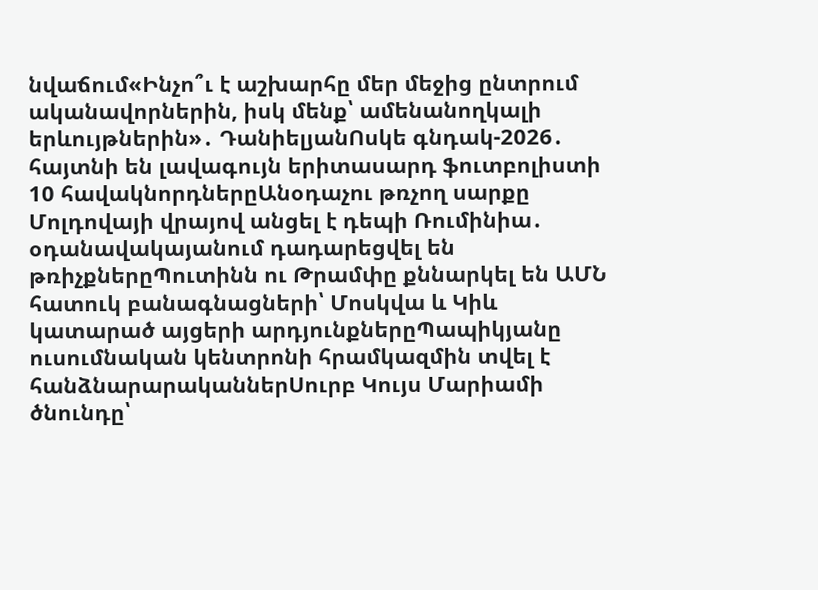նվաճում«Ինչո՞ւ է աշխարհը մեր մեջից ընտրում ականավորներին, իսկ մենք՝ ամենանողկալի երևույթներին»․ ԴանիելյանՈսկե գնդակ-2026․ հայտնի են լավագույն երիտասարդ ֆուտբոլիստի 10 հավակնորդներըԱնօդաչու թռչող սարքը Մոլդովայի վրայով անցել է դեպի Ռումինիա․ օդանավակայանում դադարեցվել են թռիչքներըՊուտինն ու Թրամփը քննարկել են ԱՄՆ հատուկ բանագնացների՝ Մոսկվա և Կիև կատարած այցերի արդյունքներըՊապիկյանը ուսումնական կենտրոնի հրամկազմին տվել է հանձնարարականներՍուրբ Կույս Մարիամի ծնունդը՝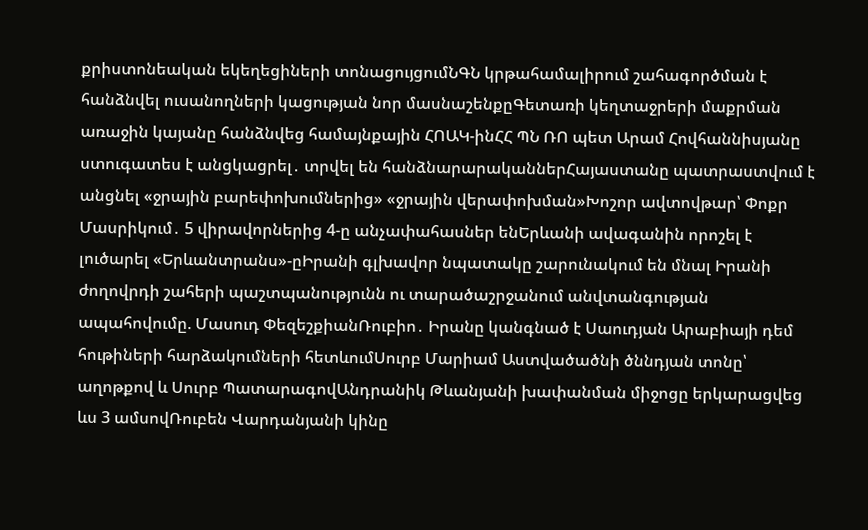քրիստոնեական եկեղեցիների տոնացույցումՆԳՆ կրթահամալիրում շահագործման է հանձնվել ուսանողների կացության նոր մասնաշենքըԳետառի կեղտաջրերի մաքրման առաջին կայանը հանձնվեց համայնքային ՀՈԱԿ-ինՀՀ ՊՆ ՌՈ պետ Արամ Հովհաննիսյանը ստուգատես է անցկացրել․ տրվել են հանձնարարականներՀայաստանը պատրաստվում է անցնել «ջրային բարեփոխումներից» «ջրային վերափոխման»Խոշոր ավտովթար՝ Փոքր Մասրիկում․ 5 վիրավորներից 4-ը անչափահասներ ենԵրևանի ավագանին որոշել է լուծարել «Երևանտրանս»-ըԻրանի գլխավոր նպատակը շարունակում են մնալ Իրանի ժողովրդի շահերի պաշտպանությունն ու տարածաշրջանում անվտանգության ապահովումը. Մասուդ ՓեզեշքիանՌուբիո․ Իրանը կանգնած է Սաուդյան Արաբիայի դեմ հութիների հարձակումների հետևումՍուրբ Մարիամ Աստվածածնի ծննդյան տոնը՝ աղոթքով և Սուրբ ՊատարագովԱնդրանիկ Թևանյանի խափանման միջոցը երկարացվեց ևս 3 ամսովՌուբեն Վարդանյանի կինը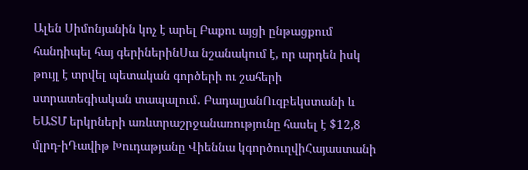Ալեն Սիմոնյանին կոչ է արել Բաքու այցի ընթացքում հանդիպել հայ գերիներինՍա նշանակում է, որ արդեն իսկ թույլ է տրվել պետական գործերի ու շահերի ստրատեգիական տապալում․ ԲադալյանՈւզբեկստանի և ԵԱՏՄ երկրների առևտրաշրջանառությունը հասել է $12,8 մլրդ-իԴավիթ Խուդաթյանը Վիեննա կգործուղվիՀայաստանի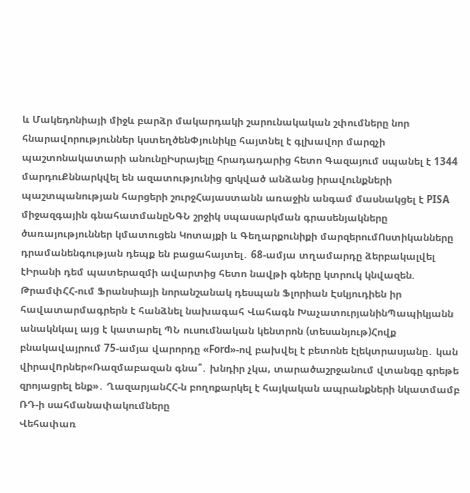և Մակեդոնիայի միջև բարձր մակարդակի շարունակական շփումները նոր հնարավորություններ կստեղծենՓյունիկը հայտնել է գլխավոր մարզչի պաշտոնակատարի անունըԻսրայելը հրադադարից հետո Գազայում սպանել է 1344 մարդուՔննարկվել են ազատությունից զրկված անձանց իրավունքների պաշտպանության հարցերի շուրջՀայաստանն առաջին անգամ մասնակցել է PISA միջազգային գնահատմանըՆԳՆ շրջիկ սպասարկման գրասենյակները ծառայություններ կմատուցեն Կոտայքի և Գեղարքունիքի մարզերումՈստիկանները դրամանենգության դեպք են բացահայտել․ 68-ամյա տղամարդը ձերբակալվել էԻրանի դեմ պատերազմի ավարտից հետո նավթի գները կտրուկ կնվազեն. ԹրամփՀՀ-ում Ֆրանսիայի նորանշանակ դեսպան Ֆլորիան Էսկյուդիեն իր հավատարմագրերն է հանձնել նախագահ Վահագն ԽաչատուրյանինՊապիկյանն անակնկալ այց է կատարել ՊՆ ուսումնական կենտրոն (տեսանյութ)Հովք բնակավայրում 75-ամյա վարորդը «Ford»-ով բախվել է բետոնե էլեկտրասյանը․ կան վիրավnրներ«Ռազմաբազան գնա՞․ խնդիր չկա, տարածաշրջանում վտանգը գրեթե զրոյացրել ենք»․ ՂազարյանՀՀ-ն բողոքարկել է հայկական ապրանքների նկատմամբ ՌԴ-ի սահմանափակումները
Վեհափառ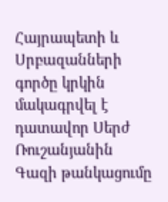Հայրապետի և Սրբազանների գործը կրկին մակագրվել է դատավոր Սերժ Ռուշանյանին
Գազի թանկացումը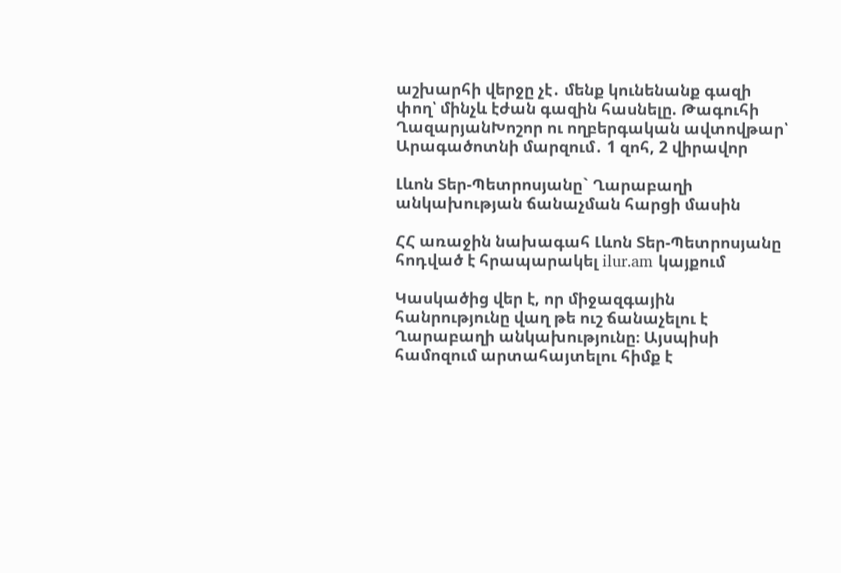աշխարհի վերջը չէ․ մենք կունենանք գազի փող՝ մինչև էժան գազին հասնելը. Թագուհի ՂազարյանԽոշոր ու ողբերգական ավտովթար՝ Արագածոտնի մարզում․ 1 զոհ, 2 վիրավոր

Լևոն Տեր-Պետրոսյանը` Ղարաբաղի անկախության ճանաչման հարցի մասին

ՀՀ առաջին նախագահ Լևոն Տեր-Պետրոսյանը հոդված է հրապարակել ilur.am կայքում

Կասկածից վեր է, որ միջազգային հանրությունը վաղ թե ուշ ճանաչելու է Ղարաբաղի անկախությունը։ Այսպիսի համոզում արտահայտելու հիմք է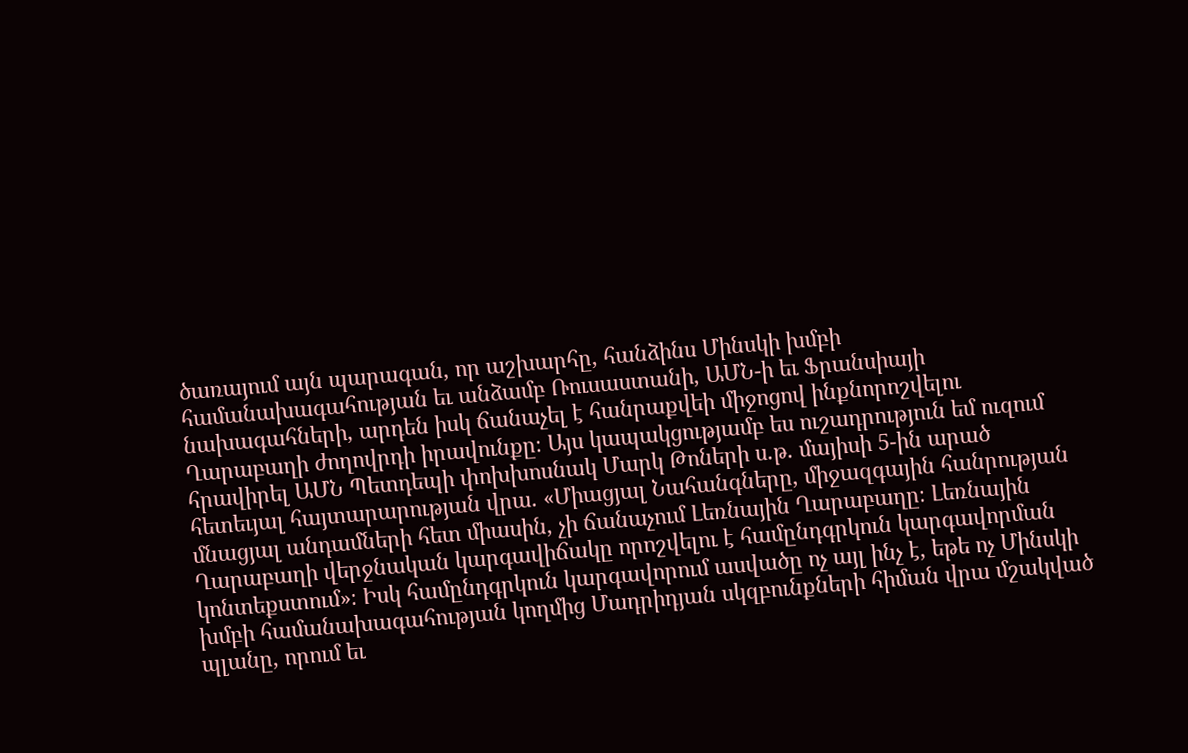ծառայում այն պարագան, որ աշխարհը, հանձինս Մինսկի խմբի համանախագահության եւ անձամբ Ռուսաստանի, ԱՄՆ-ի եւ Ֆրանսիայի նախագահների, արդեն իսկ ճանաչել է հանրաքվեի միջոցով ինքնորոշվելու Ղարաբաղի ժողովրդի իրավունքը։ Այս կապակցությամբ ես ուշադրություն եմ ուզում հրավիրել ԱՄՆ Պետդեպի փոխխոսնակ Մարկ Թոների ս.թ. մայիսի 5-ին արած հետեւյալ հայտարարության վրա. «Միացյալ Նահանգները, միջազգային հանրության մնացյալ անդամների հետ միասին, չի ճանաչում Լեռնային Ղարաբաղը։ Լեռնային Ղարաբաղի վերջնական կարգավիճակը որոշվելու է համընդգրկուն կարգավորման կոնտեքստում»։ Իսկ համընդգրկուն կարգավորում ասվածը ոչ այլ ինչ է, եթե ոչ Մինսկի խմբի համանախագահության կողմից Մադրիդյան սկզբունքների հիման վրա մշակված պլանը, որում եւ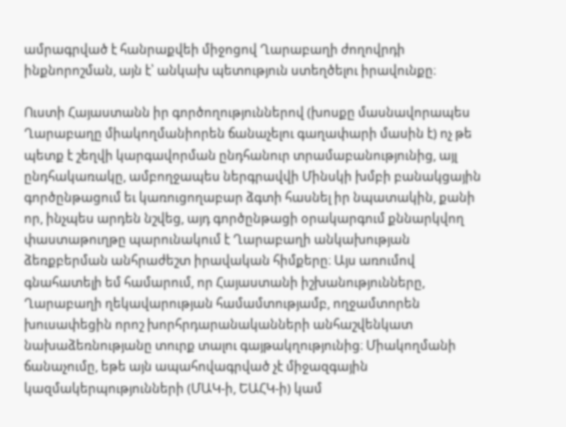ամրագրված է հանրաքվեի միջոցով Ղարաբաղի ժողովրդի ինքնորոշման, այն է՝ անկախ պետություն ստեղծելու իրավունքը։

Ուստի Հայաստանն իր գործողություններով (խոսքը մասնավորապես Ղարաբաղը միակողմանիորեն ճանաչելու գաղափարի մասին է) ոչ թե պետք է շեղվի կարգավորման ընդհանուր տրամաբանությունից, այլ ընդհակառակը, ամբողջապես ներգրավվի Մինսկի խմբի բանակցային գործընթացում եւ կառուցողաբար ձգտի հասնել իր նպատակին, քանի որ, ինչպես արդեն նշվեց, այդ գործընթացի օրակարգում քննարկվող փաստաթուղթը պարունակում է Ղարաբաղի անկախության ձեռքբերման անհրաժեշտ իրավական հիմքերը։ Այս առումով գնահատելի եմ համարում, որ Հայաստանի իշխանությունները, Ղարաբաղի ղեկավարության համամտությամբ, ողջամտորեն խուսափեցին որոշ խորհրդարանականների անհաշվենկատ նախաձեռնությանը տուրք տալու գայթակղությունից։ Միակողմանի ճանաչումը, եթե այն ապահովագրված չէ միջազգային կազմակերպությունների (ՄԱԿ-ի, ԵԱՀԿ-ի) կամ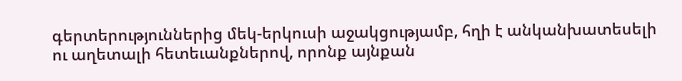գերտերություններից մեկ-երկուսի աջակցությամբ, հղի է անկանխատեսելի ու աղետալի հետեւանքներով, որոնք այնքան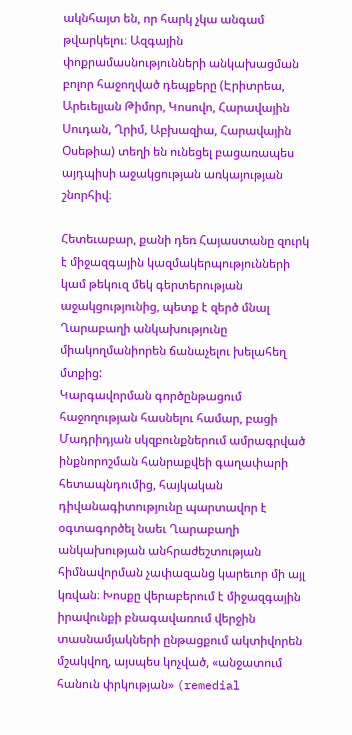ակնհայտ են, որ հարկ չկա անգամ թվարկելու։ Ազգային փոքրամասնությունների անկախացման բոլոր հաջողված դեպքերը (Էրիտրեա, Արեւելյան Թիմոր, Կոսովո, Հարավային Սուդան, Ղրիմ, Աբխազիա, Հարավային Օսեթիա) տեղի են ունեցել բացառապես այդպիսի աջակցության առկայության շնորհիվ։

Հետեւաբար, քանի դեռ Հայաստանը զուրկ է միջազգային կազմակերպությունների կամ թեկուզ մեկ գերտերության աջակցությունից, պետք է զերծ մնալ Ղարաբաղի անկախությունը միակողմանիորեն ճանաչելու խելահեղ մտքից:
Կարգավորման գործընթացում հաջողության հասնելու համար, բացի Մադրիդյան սկզբունքներում ամրագրված ինքնորոշման հանրաքվեի գաղափարի հետապնդումից, հայկական դիվանագիտությունը պարտավոր է օգտագործել նաեւ Ղարաբաղի անկախության անհրաժեշտության հիմնավորման չափազանց կարեւոր մի այլ կռվան։ Խոսքը վերաբերում է միջազգային իրավունքի բնագավառում վերջին տասնամյակների ընթացքում ակտիվորեն մշակվող, այսպես կոչված, «անջատում հանուն փրկության» (remedial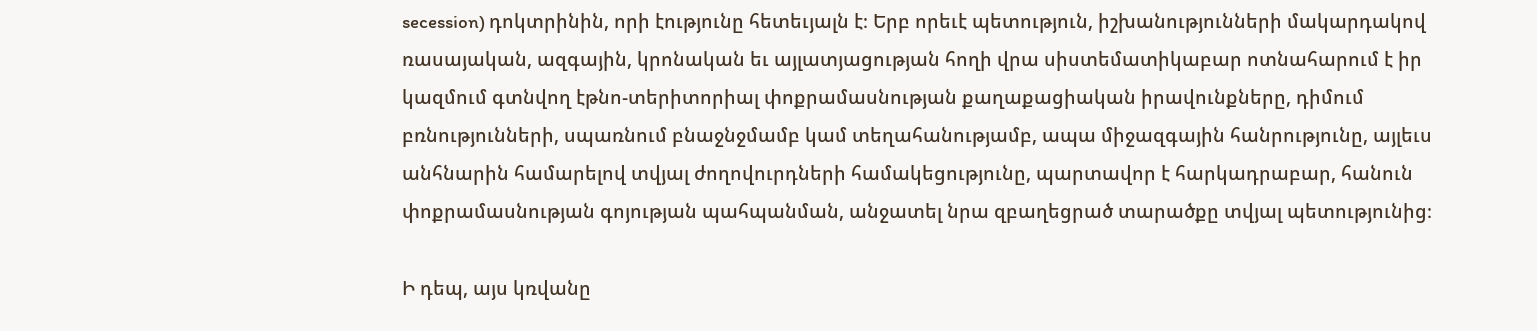secession) դոկտրինին, որի էությունը հետեւյալն է։ Երբ որեւէ պետություն, իշխանությունների մակարդակով ռասայական, ազգային, կրոնական եւ այլատյացության հողի վրա սիստեմատիկաբար ոտնահարում է իր կազմում գտնվող էթնո-տերիտորիալ փոքրամասնության քաղաքացիական իրավունքները, դիմում բռնությունների, սպառնում բնաջնջմամբ կամ տեղահանությամբ, ապա միջազգային հանրությունը, այլեւս անհնարին համարելով տվյալ ժողովուրդների համակեցությունը, պարտավոր է հարկադրաբար, հանուն փոքրամասնության գոյության պահպանման, անջատել նրա զբաղեցրած տարածքը տվյալ պետությունից։

Ի դեպ, այս կռվանը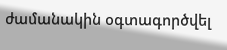ժամանակին օգտագործվել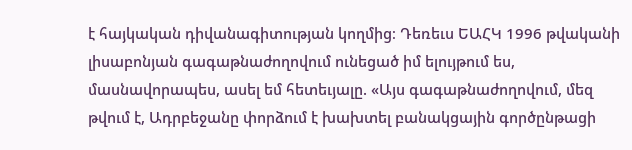է հայկական դիվանագիտության կողմից։ Դեռեւս ԵԱՀԿ 1996 թվականի լիսաբոնյան գագաթնաժողովում ունեցած իմ ելույթում ես, մասնավորապես, ասել եմ հետեւյալը. «Այս գագաթնաժողովում, մեզ թվում է, Ադրբեջանը փորձում է խախտել բանակցային գործընթացի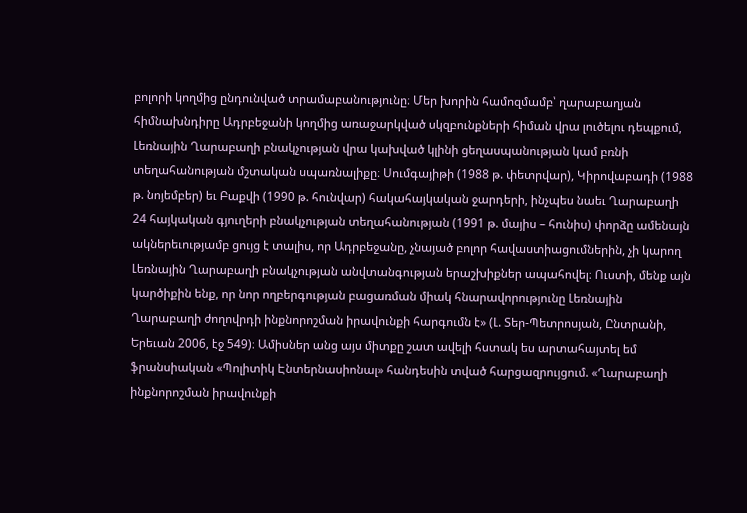բոլորի կողմից ընդունված տրամաբանությունը։ Մեր խորին համոզմամբ՝ ղարաբաղյան հիմնախնդիրը Ադրբեջանի կողմից առաջարկված սկզբունքների հիման վրա լուծելու դեպքում, Լեռնային Ղարաբաղի բնակչության վրա կախված կլինի ցեղասպանության կամ բռնի տեղահանության մշտական սպառնալիքը։ Սումգայիթի (1988 թ. փետրվար), Կիրովաբադի (1988 թ. նոյեմբեր) եւ Բաքվի (1990 թ. հունվար) հակահայկական ջարդերի, ինչպես նաեւ Ղարաբաղի 24 հայկական գյուղերի բնակչության տեղահանության (1991 թ. մայիս – հունիս) փորձը ամենայն ակներեւությամբ ցույց է տալիս, որ Ադրբեջանը, չնայած բոլոր հավաստիացումներին, չի կարող Լեռնային Ղարաբաղի բնակչության անվտանգության երաշխիքներ ապահովել։ Ուստի, մենք այն կարծիքին ենք, որ նոր ողբերգության բացառման միակ հնարավորությունը Լեռնային Ղարաբաղի ժողովրդի ինքնորոշման իրավունքի հարգումն է» (Լ. Տեր-Պետրոսյան, Ընտրանի, Երեւան 2006, էջ 549)։ Ամիսներ անց այս միտքը շատ ավելի հստակ ես արտահայտել եմ ֆրանսիական «Պոլիտիկ Էնտերնասիոնալ» հանդեսին տված հարցազրույցում. «Ղարաբաղի ինքնորոշման իրավունքի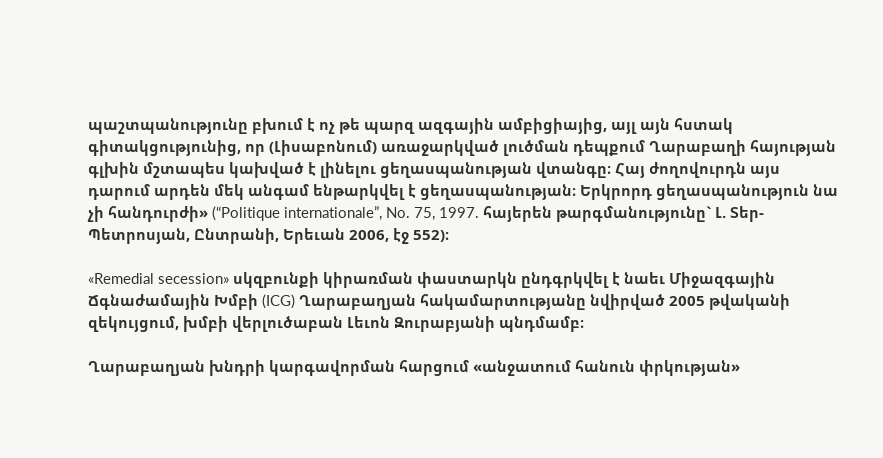պաշտպանությունը բխում է ոչ թե պարզ ազգային ամբիցիայից, այլ այն հստակ գիտակցությունից, որ (Լիսաբոնում) առաջարկված լուծման դեպքում Ղարաբաղի հայության գլխին մշտապես կախված է լինելու ցեղասպանության վտանգը։ Հայ ժողովուրդն այս դարում արդեն մեկ անգամ ենթարկվել է ցեղասպանության։ Երկրորդ ցեղասպանություն նա չի հանդուրժի» (“Politique internationale”, No. 75, 1997. հայերեն թարգմանությունը` Լ. Տեր-Պետրոսյան, Ընտրանի, Երեւան 2006, էջ 552)։

«Remedial secession» սկզբունքի կիրառման փաստարկն ընդգրկվել է նաեւ Միջազգային Ճգնաժամային Խմբի (ICG) Ղարաբաղյան հակամարտությանը նվիրված 2005 թվականի զեկույցում, խմբի վերլուծաբան Լեւոն Զուրաբյանի պնդմամբ։

Ղարաբաղյան խնդրի կարգավորման հարցում «անջատում հանուն փրկության»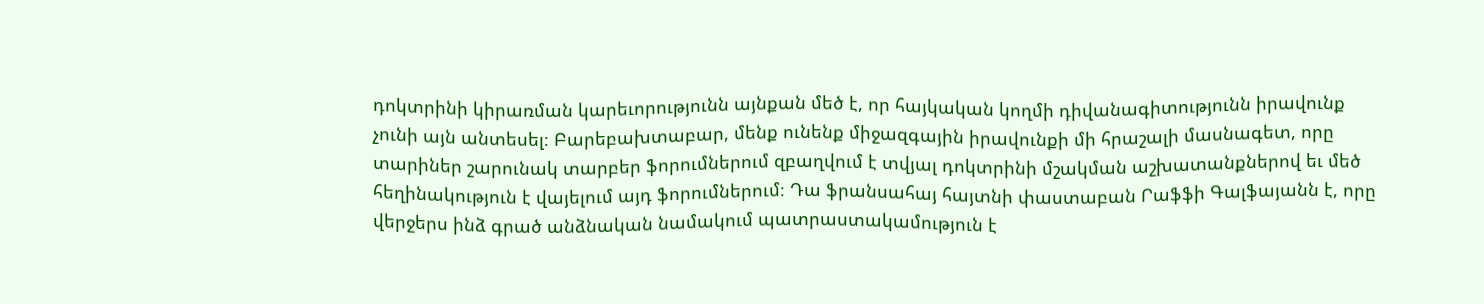դոկտրինի կիրառման կարեւորությունն այնքան մեծ է, որ հայկական կողմի դիվանագիտությունն իրավունք չունի այն անտեսել։ Բարեբախտաբար, մենք ունենք միջազգային իրավունքի մի հրաշալի մասնագետ, որը տարիներ շարունակ տարբեր ֆորումներում զբաղվում է տվյալ դոկտրինի մշակման աշխատանքներով եւ մեծ հեղինակություն է վայելում այդ ֆորումներում։ Դա ֆրանսահայ հայտնի փաստաբան Րաֆֆի Գալֆայանն է, որը վերջերս ինձ գրած անձնական նամակում պատրաստակամություն է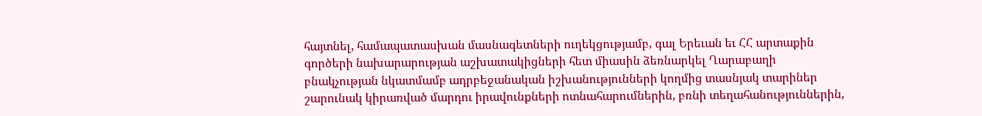հայտնել, համապատասխան մասնագետների ուղեկցությամբ, գալ Երեւան եւ ՀՀ արտաքին գործերի նախարարության աշխատակիցների հետ միասին ձեռնարկել Ղարաբաղի բնակչության նկատմամբ ադրբեջանական իշխանությունների կողմից տասնյակ տարիներ շարունակ կիրառված մարդու իրավունքների ոտնահարումներին, բռնի տեղահանություններին,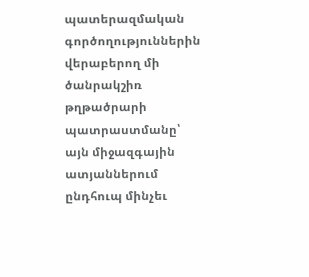պատերազմական գործողություններին վերաբերող մի ծանրակշիռ թղթածրարի պատրաստմանը՝ այն միջազգային ատյաններում ընդհուպ մինչեւ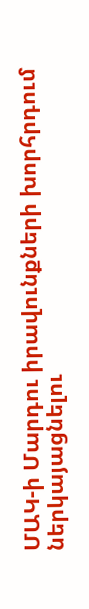ՄԱԿ-ի Մարդու իրավունքների խորհրդում ներկայացնելու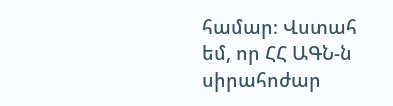համար։ Վստահ եմ, որ ՀՀ ԱԳՆ-ն սիրահոժար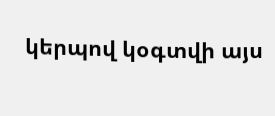կերպով կօգտվի այս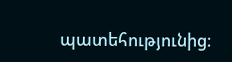պատեհությունից։